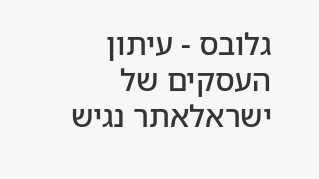גלובס - עיתון העסקים של ישראלאתר נגיש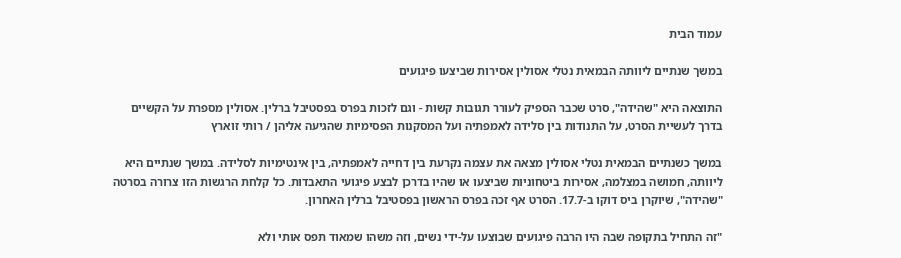עמוד הבית

במשך שנתיים ליוותה הבמאית נטלי אסולין אסירות שביצעו פיגועים

התוצאה היא "שהידה", סרט שכבר הספיק לעורר תגובות קשות - וגם לזכות בפרס בפסטיבל ברלין. אסולין מספרת על הקשיים בדרך לעשיית הסרט, על התנודות בין סלידה לאמפתיה ועל המסקנות הפסימיות שהגיעה אליהן / רותי זוארץ

במשך כשנתיים הבמאית נטלי אסולין מצאה את עצמה נקרעת בין דחייה לאמפתיה, בין אינטימיות לסלידה. במשך שנתיים היא ליוותה, חמושה במצלמה, אסירות ביטחוניות שביצעו או שהיו בדרכן לבצע פיגועי התאבדות. כל קלחת הרגשות הזו צרורה בסרטה "שהידה", שיוקרן ביס דוקו ב-17.7. הסרט אף זכה בפרס הראשון בפסטיבל ברלין האחרון.

"זה התחיל בתקופה שבה היו הרבה פיגועים שבוצעו על-ידי נשים, וזה משהו שמאוד תפס אותי ולא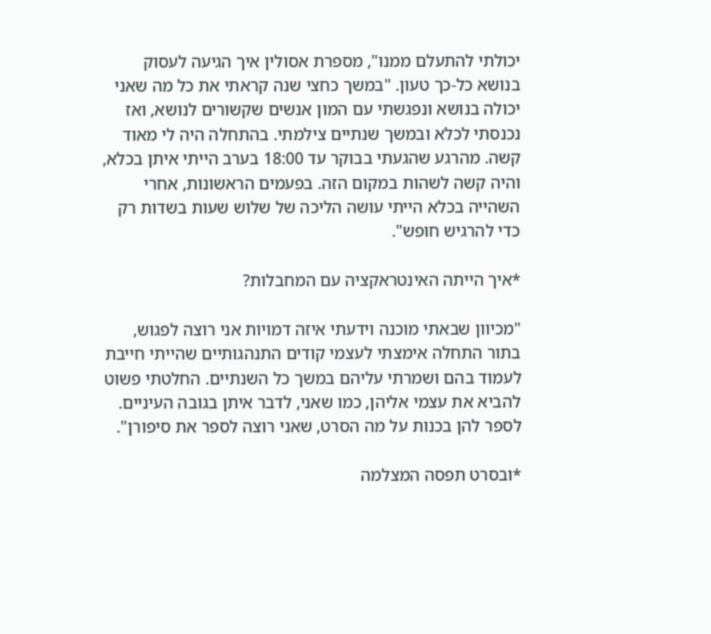יכולתי להתעלם ממנו", מספרת אסולין איך הגיעה לעסוק בנושא כל-כך טעון. "במשך כחצי שנה קראתי את כל מה שאני יכולה בנושא ונפגשתי עם המון אנשים שקשורים לנושא, ואז נכנסתי לכלא ובמשך שנתיים צילמתי. בהתחלה היה לי מאוד קשה. מהרגע שהגעתי בבוקר עד 18:00 בערב הייתי איתן בכלא, והיה קשה לשהות במקום הזה. בפעמים הראשונות, אחרי השהייה בכלא הייתי עושה הליכה של שלוש שעות בשדות רק כדי להרגיש חופש".

*איך הייתה האינטראקציה עם המחבלות?

"מכיוון שבאתי מוכנה וידעתי איזה דמויות אני רוצה לפגוש, בתור התחלה אימצתי לעצמי קודים התנהגותיים שהייתי חייבת לעמוד בהם ושמרתי עליהם במשך כל השנתיים. החלטתי פשוט להביא את עצמי אליהן, כמו שאני, לדבר איתן בגובה העיניים. לספר להן בכנות על מה הסרט, שאני רוצה לספר את סיפורן".

*ובסרט תפסה המצלמה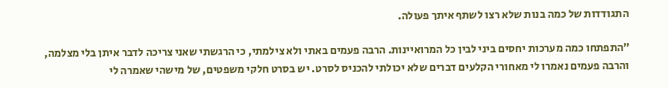התגודדות של כמה בנות שלא רצו לשתף איתך פעולה.

"התפתחו כמה מערכות יחסים ביני לבין כל המרואיינות. הרבה פעמים באתי ולא צילמתי, כי הרגשתי שאני צריכה לדבר איתן בלי מצלמה, והרבה פעמים נאמרו לי מאחורי הקלעים דברים שלא יכולתי להכניס לסרט. יש בסרט חלקי משפטים, של מישהי שאמרה לי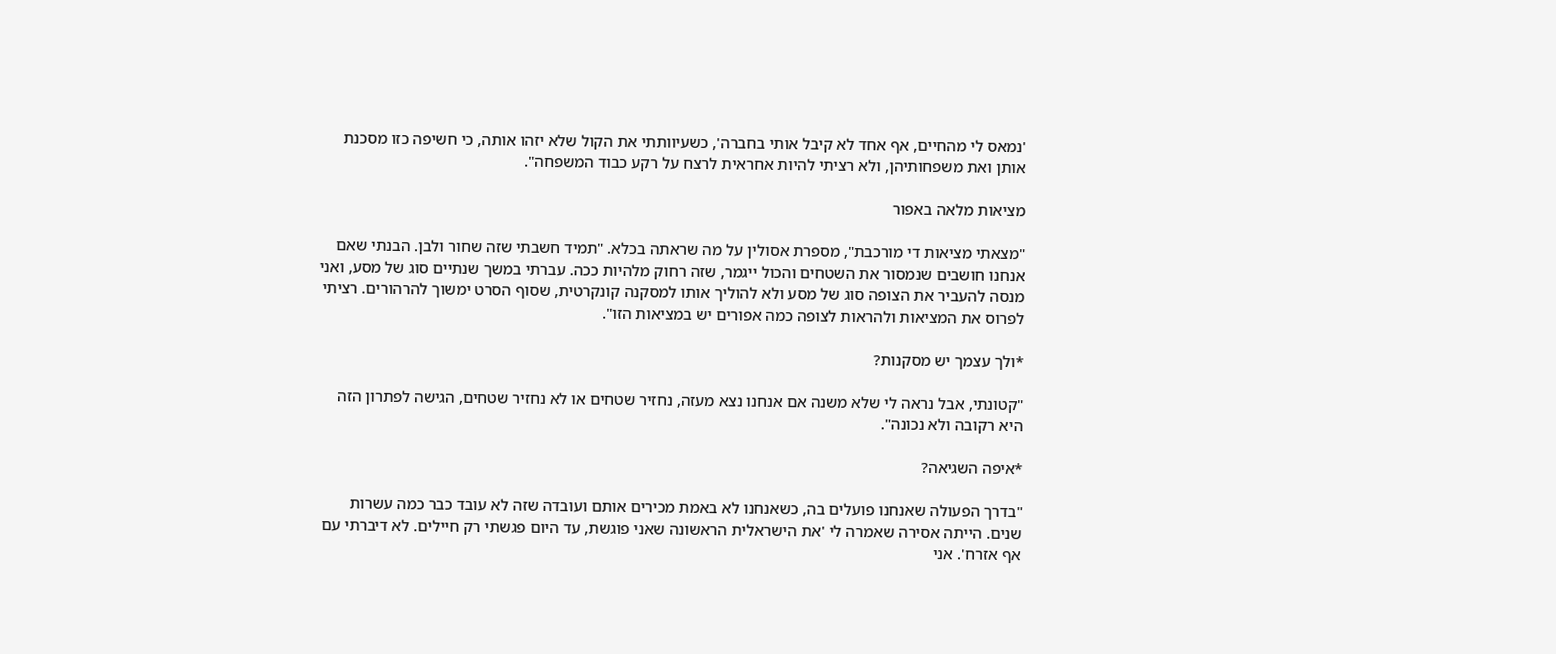'נמאס לי מהחיים, אף אחד לא קיבל אותי בחברה', כשעיוותתי את הקול שלא יזהו אותה, כי חשיפה כזו מסכנת אותן ואת משפחותיהן, ולא רציתי להיות אחראית לרצח על רקע כבוד המשפחה".

מציאות מלאה באפור

"מצאתי מציאות די מורכבת", מספרת אסולין על מה שראתה בכלא. "תמיד חשבתי שזה שחור ולבן. הבנתי שאם אנחנו חושבים שנמסור את השטחים והכול ייגמר, שזה רחוק מלהיות ככה. עברתי במשך שנתיים סוג של מסע, ואני מנסה להעביר את הצופה סוג של מסע ולא להוליך אותו למסקנה קונקרטית, שסוף הסרט ימשוך להרהורים. רציתי לפרוס את המציאות ולהראות לצופה כמה אפורים יש במציאות הזו".

*ולך עצמך יש מסקנות?

"קטונתי, אבל נראה לי שלא משנה אם אנחנו נצא מעזה, נחזיר שטחים או לא נחזיר שטחים, הגישה לפתרון הזה היא רקובה ולא נכונה".

*איפה השגיאה?

"בדרך הפעולה שאנחנו פועלים בה, כשאנחנו לא באמת מכירים אותם ועובדה שזה לא עובד כבר כמה עשרות שנים. הייתה אסירה שאמרה לי 'את הישראלית הראשונה שאני פוגשת, עד היום פגשתי רק חיילים. לא דיברתי עם אף אזרח'. אני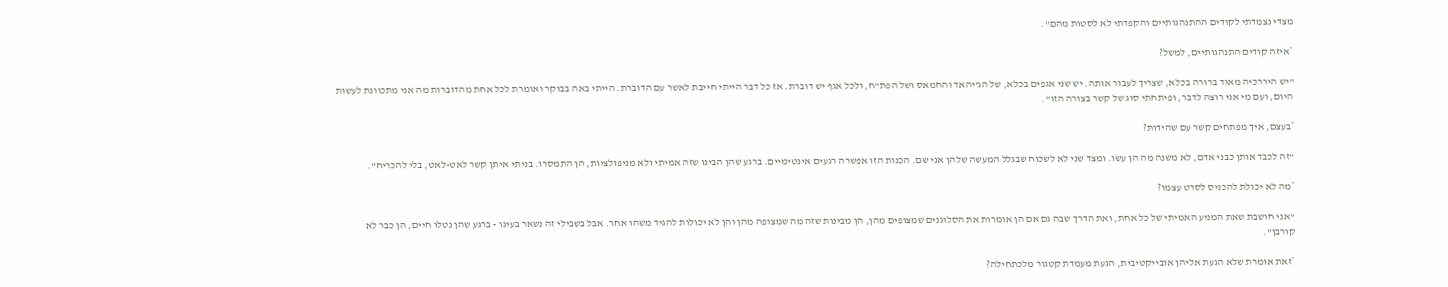מצדי נצמדתי לקודים ההתנהגותיים והקפדתי לא לסטות מהם".

*איזה קודים התנהגותיים, למשל?

"יש היררכיה מאוד ברורה בכלא, שצריך לעבור אותה. יש שני אגפים בכלא, של הג'יהאד והחמאס ושל הפת"ח, ולכל אגף יש דוברת. אז כל דבר הייתי חייבת לאשר עם הדוברת. הייתי באה בבוקר ואומרת לכל אחת מהדוברות מה אני מתכוונת לעשות היום, ועם מי אני רוצה לדבר, ופיתחתי סוג של קשר בצורה הזו".

*בעצם, איך מפתחים קשר עם שהידות?

"זה לכבד אותן כבני אדם, לא משנה מה הן עשו. ומצד שני לא לשכוח שבגלל המעשה שלהן אני שם. הכנות הזו אפשרה רגעים אינטימיים. ברגע שהן הבינו שזה אמיתי ולא מניפולציות, הן התמסרו. בניתי איתן קשר לאט-לאט, בלי להכריח".

*מה לא יכולת להכניס לסרט עצמו?

"אני חושבת שאת המניע האמיתי של כל אחת, ואת הדרך שבה גם אם הן אומרות את הסלוגנים שמצופים מהן, הן מבינות שזה מה שמצופה מהן והן לא יכולות להגיד משהו אחר. אבל בשבילי זה נשאר בעינו - ברגע שהן נטלו חיים, הן כבר לא קורבן".

*זאת אומרת שלא הגעת אליהן אובייקטיבית, הגעת מעמדת קטגור מלכתחילה?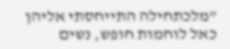"מלכתחילה התייחסתי אליהן כאל לוחמות חופש, נשים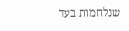שנלחמות בעד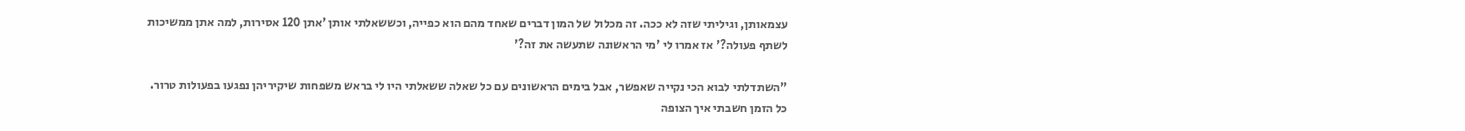עצמאותן, וגיליתי שזה לא ככה. זה מכלול של המון דברים שאחד מהם הוא כפייה, וכששאלתי אותן 'אתן 120 אסירות, למה אתן ממשיכות לשתף פעולה?' אז אמרו לי 'מי הראשונה שתעשה את זה?'

"השתדלתי לבוא הכי נקייה שאפשר, אבל בימים הראשונים עם כל שאלה ששאלתי היו לי בראש משפחות שיקיריהן נפגעו בפעולות טרור. כל הזמן חשבתי איך הצופה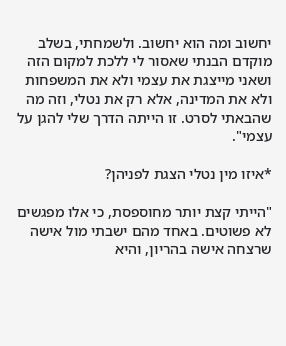יחשוב ומה הוא יחשוב. ולשמחתי, בשלב מוקדם הבנתי שאסור לי ללכת למקום הזה ושאני מייצגת את עצמי ולא את המשפחות ולא את המדינה, אלא רק את נטלי, וזה מה שהבאתי לסרט. זו הייתה הדרך שלי להגן על עצמי".

*איזו מין נטלי הצגת לפניהן?

"הייתי קצת יותר מחוספסת, כי אלו מפגשים לא פשוטים. באחד מהם ישבתי מול אישה שרצחה אישה בהריון, והיא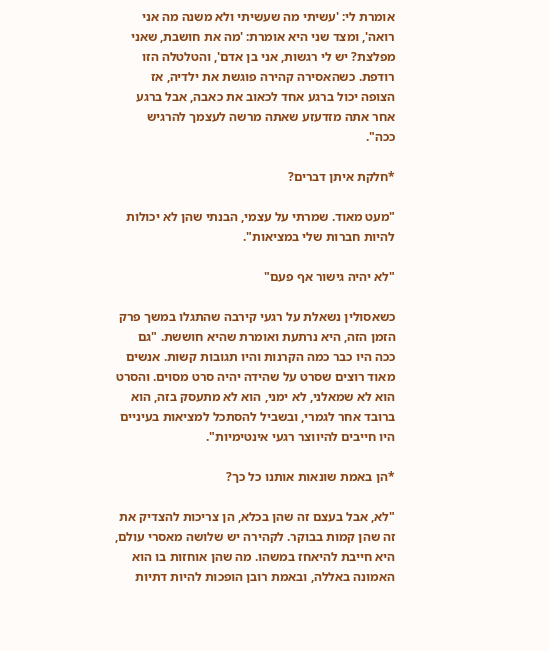אומרת לי: 'עשיתי מה שעשיתי ולא משנה מה אני רואה', ומצד שני היא אומרת: 'מה את חושבת, שאני מפלצת? יש לי רגשות, אני בן אדם', והטלטלה הזו רודפת. כשהאסירה קהירה פוגשת את ילדיה, אז הצופה יכול ברגע אחד לכאוב את כאבה, אבל ברגע אחר אתה מזדעזע שאתה מרשה לעצמך להרגיש ככה".

*חלקת איתן דברים?

"מעט מאוד. שמרתי על עצמי, הבנתי שהן לא יכולות להיות חברות שלי במציאות".

"לא יהיה גישור אף פעם"

כשאסולין נשאלת על רגעי קירבה שהתגלו במשך פרק הזמן הזה, היא נרתעת ואומרת שהיא חוששת. "גם ככה היו כבר כמה הקרנות והיו תגובות קשות. אנשים מאוד רוצים שסרט על שהידה יהיה סרט מסוים. והסרט הוא לא שמאלני, לא ימני, הוא לא מתעסק בזה, הוא ברובד אחר לגמרי, ובשביל להסתכל למציאות בעיניים היו חייבים להיווצר רגעי אינטימיות".

*הן באמת שונאות אותנו כל כך?

"לא, אבל בעצם זה שהן בכלא, הן צריכות להצדיק את זה שהן קמות בבוקר. לקהירה יש שלושה מאסרי עולם, היא חייבת להיאחז במשהו. מה שהן אוחזות בו הוא האמונה באללה, ובאמת רובן הופכות להיות דתיות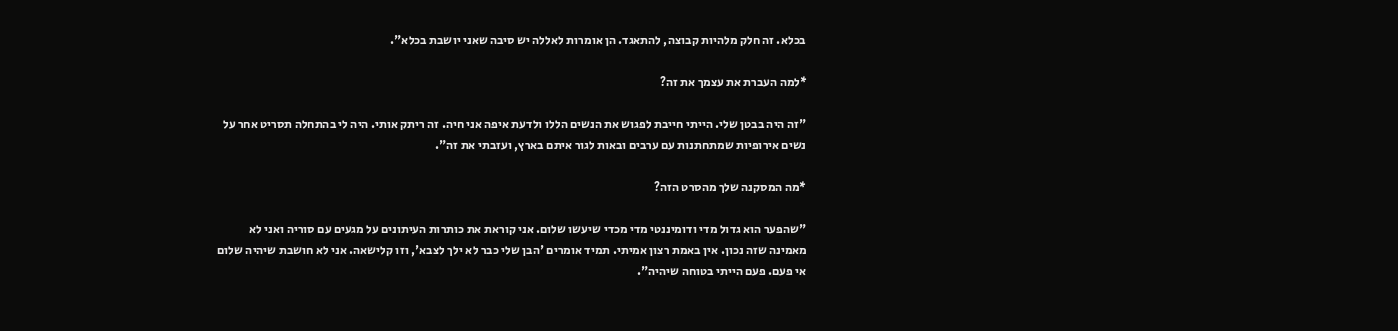בכלא. זה חלק מלהיות קבוצה, להתאגד. הן אומרות לאללה יש סיבה שאני יושבת בכלא".

*למה העברת את עצמך את זה?

"זה היה בבטן שלי. הייתי חייבת לפגוש את הנשים הללו ולדעת איפה אני חיה. זה ריתק אותי. היה לי בהתחלה תסריט אחר על נשים אירופיות שמתחתנות עם ערבים ובאות לגור איתם בארץ, ועזבתי את זה".

*מה המסקנה שלך מהסרט הזה?

"שהפער הוא גדול מדי ודומיננטי מדי מכדי שיעשו שלום. אני קוראת את כותרות העיתונים על מגעים עם סוריה ואני לא מאמינה שזה נכון. אין באמת רצון אמיתי. תמיד אומרים 'הבן שלי כבר לא ילך לצבא', וזו קלישאה. אני לא חושבת שיהיה שלום אי פעם. פעם הייתי בטוחה שיהיה".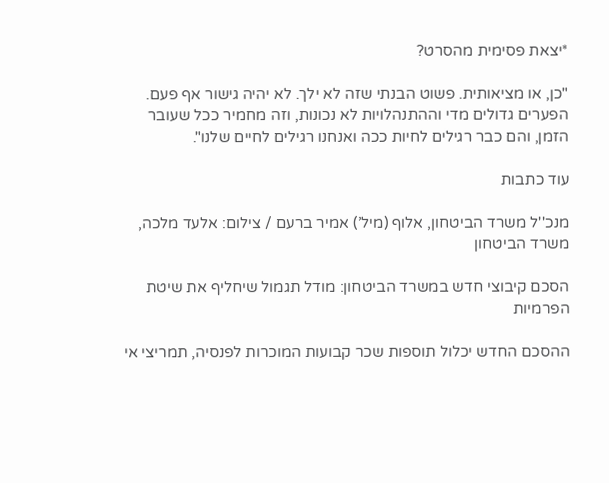*יצאת פסימית מהסרט?

"כן, או מציאותית. פשוט הבנתי שזה לא ילך. לא יהיה גישור אף פעם. הפערים גדולים מדי וההתנהלויות לא נכונות, וזה מחמיר ככל שעובר הזמן, והם כבר רגילים לחיות ככה ואנחנו רגילים לחיים שלנו".

עוד כתבות

מנכ''ל משרד הביטחון, אלוף (מיל’) אמיר ברעם / צילום: אלעד מלכה, משרד הביטחון

הסכם קיבוצי חדש במשרד הביטחון: מודל תגמול שיחליף את שיטת הפרמיות

ההסכם החדש יכלול תוספות שכר קבועות המוכרות לפנסיה, תמריצי אי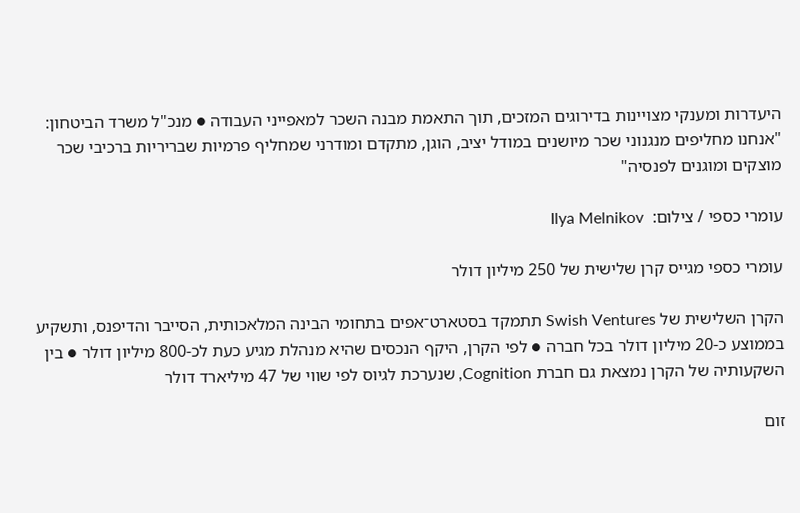היעדרות ומענקי מצויינות בדירוגים המזכים, תוך התאמת מבנה השכר למאפייני העבודה ● מנכ"ל משרד הביטחון: "אנחנו מחליפים מנגנוני שכר מיושנים במודל יציב, הוגן, מתקדם ומודרני שמחליף פרמיות שבריריות ברכיבי שכר מוצקים ומוגנים לפנסיה"

עומרי כספי / צילום:  Ilya Melnikov

עומרי כספי מגייס קרן שלישית של 250 מיליון דולר

הקרן השלישית של Swish Ventures תתמקד בסטארט־אפים בתחומי הבינה המלאכותית, הסייבר והדיפנס, ותשקיע בממוצע כ-20 מיליון דולר בכל חברה ● לפי הקרן, היקף הנכסים שהיא מנהלת מגיע כעת לכ-800 מיליון דולר ● בין השקעותיה של הקרן נמצאת גם חברת Cognition, שנערכת לגיוס לפי שווי של 47 מיליארד דולר

זום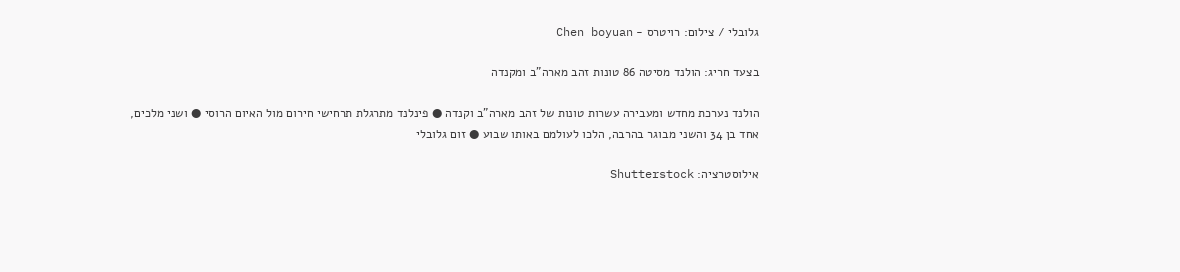גלובלי / צילום: רויטרס - Chen boyuan

בצעד חריג: הולנד מסיטה 86 טונות זהב מארה"ב ומקנדה

הולנד נערכת מחדש ומעבירה עשרות טונות של זהב מארה"ב וקנדה ● פינלנד מתרגלת תרחישי חירום מול האיום הרוסי ● ושני מלכים, אחד בן 34 והשני מבוגר בהרבה, הלכו לעולמם באותו שבוע ● זום גלובלי

אילוסטרציה: Shutterstock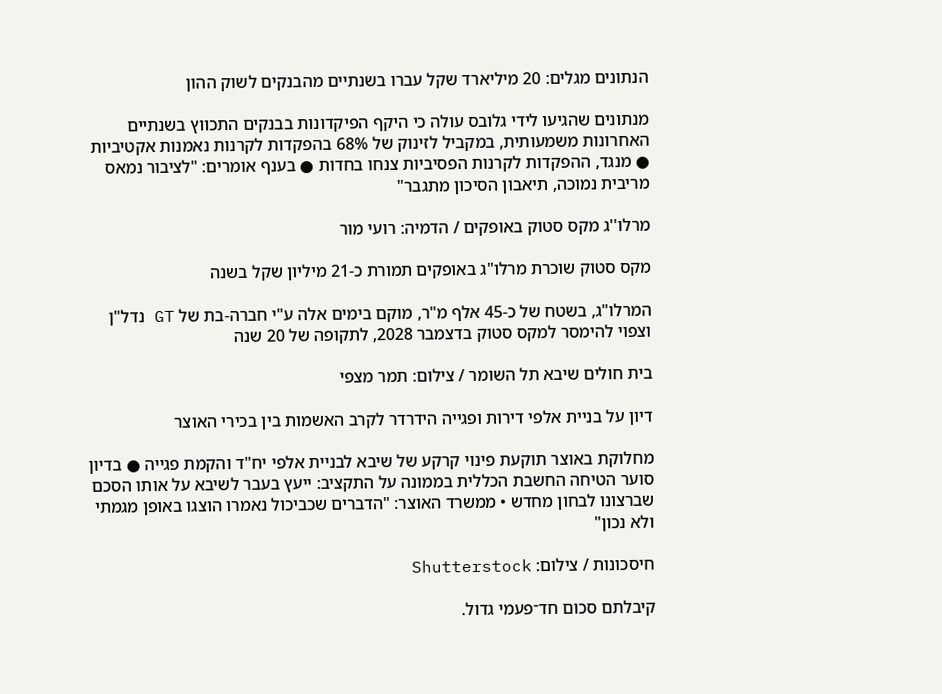הנתונים מגלים: 20 מיליארד שקל עברו בשנתיים מהבנקים לשוק ההון

מנתונים שהגיעו לידי גלובס עולה כי היקף הפיקדונות בבנקים התכווץ בשנתיים האחרונות משמעותית, במקביל לזינוק של 68% בהפקדות לקרנות נאמנות אקטיביות ● מנגד, ההפקדות לקרנות הפסיביות צנחו בחדות ● בענף אומרים: "לציבור נמאס מריבית נמוכה, תיאבון הסיכון מתגבר"

מרלו''ג מקס סטוק באופקים / הדמיה: רועי מור

מקס סטוק שוכרת מרלו"ג באופקים תמורת כ-21 מיליון שקל בשנה

המרלו"ג, בשטח של כ-45 אלף מ"ר, מוקם בימים אלה ע"י חברה-בת של GT נדל"ן וצפוי להימסר למקס סטוק בדצמבר 2028, לתקופה של 20 שנה

בית חולים שיבא תל השומר / צילום: תמר מצפי

דיון על בניית אלפי דירות ופגייה הידרדר לקרב האשמות בין בכירי האוצר

מחלוקת באוצר תוקעת פינוי קרקע של שיבא לבניית אלפי יח"ד והקמת פגייה ● בדיון סוער הטיחה החשבת הכללית בממונה על התקציב: ייעץ בעבר לשיבא על אותו הסכם שברצונו לבחון מחדש • ממשרד האוצר: "הדברים שכביכול נאמרו הוצגו באופן מגמתי ולא נכון"

חיסכונות / צילום: Shutterstock

קיבלתם סכום חד־פעמי גדול.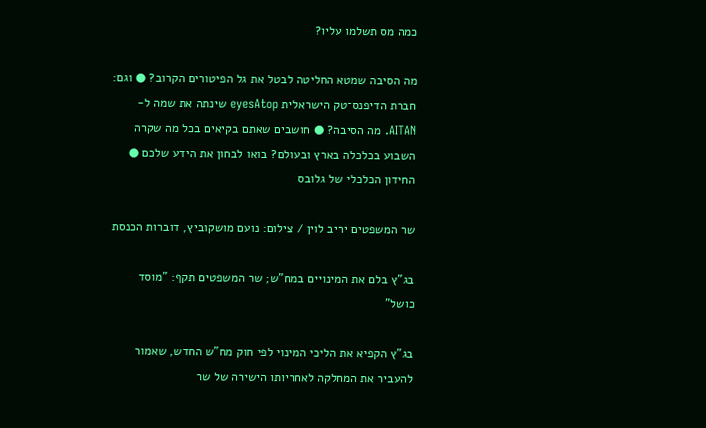כמה מס תשלמו עליו?

מה הסיבה שמטא החליטה לבטל את גל הפיטורים הקרוב? ● וגם: חברת הדיפנס־טק הישראלית eyesAtop שינתה את שמה ל-AITAN. מה הסיבה? ● חושבים שאתם בקיאים בכל מה שקרה השבוע בכלכלה בארץ ובעולם? בואו לבחון את הידע שלכם ● החידון הכלכלי של גלובס

שר המשפטים יריב לוין / צילום: נועם מושקוביץ, דוברות הכנסת

בג"ץ בלם את המינויים במח"ש; שר המשפטים תקף: "מוסד כושל"

בג”ץ הקפיא את הליכי המינוי לפי חוק מח"ש החדש, שאמור להעביר את המחלקה לאחריותו הישירה של שר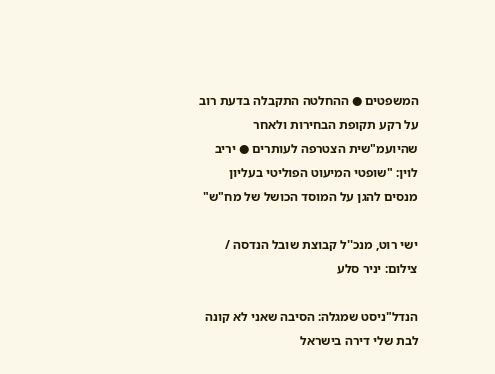המשפטים ● ההחלטה התקבלה בדעת רוב על רקע תקופת הבחירות ולאחר שהיועמ"שית הצטרפה לעותרים ● יריב לוין: "שופטי המיעוט הפוליטי בעליון מנסים להגן על המוסד הכושל של מח"ש"

ישי רוט, מנכ''ל קבוצת שובל הנדסה / צילום: יניר סלע

הנדל"ניסט שמגלה: הסיבה שאני לא קונה לבת שלי דירה בישראל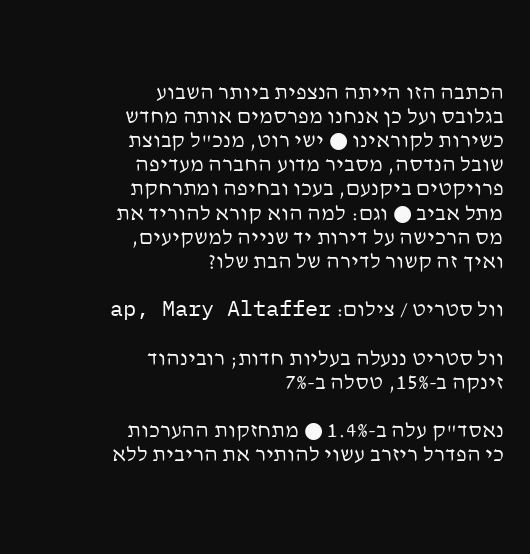הכתבה הזו הייתה הנצפית ביותר השבוע בגלובס ועל כן אנחנו מפרסמים אותה מחדש כשירות לקוראינו ● ישי רוט, מנכ"ל קבוצת שובל הנדסה, מסביר מדוע החברה מעדיפה פרויקטים ביקנעם, בעכו ובחיפה ומתרחקת מתל אביב ● וגם: למה הוא קורא להוריד את מס הרכישה על דירות יד שנייה למשקיעים, ואיך זה קשור לדירה של הבת שלו?

וול סטריט / צילום: ap, Mary Altaffer

וול סטריט ננעלה בעליות חדות; רובינהוד זינקה ב-15%, טסלה ב-7%

נאסד"ק עלה ב-1.4% ● מתחזקות ההערכות כי הפדרל ריזרב עשוי להותיר את הריבית ללא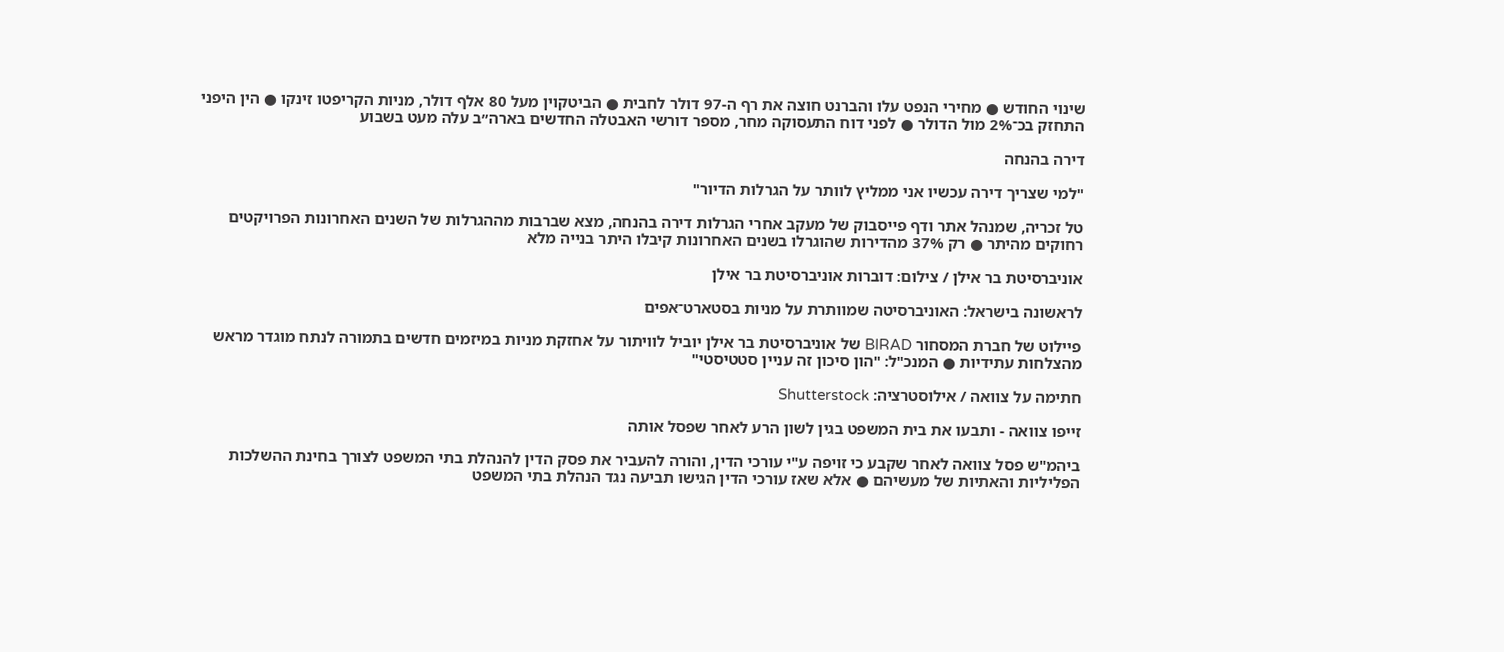שינוי החודש ● מחירי הנפט עלו והברנט חוצה את רף ה-97 דולר לחבית ● הביטקוין מעל 80 אלף דולר, מניות הקריפטו זינקו ● הין היפני התחזק בכ־2% מול הדולר ● לפני דוח התעסוקה מחר, מספר דורשי האבטלה החדשים בארה״ב עלה מעט בשבוע

דירה בהנחה

"למי שצריך דירה עכשיו אני ממליץ לוותר על הגרלות הדיור"

טל זכריה, שמנהל אתר ודף פייסבוק של מעקב אחרי הגרלות דירה בהנחה, מצא שברבות מההגרלות של השנים האחרונות הפרויקטים רחוקים מהיתר ● רק 37% מהדירות שהוגרלו בשנים האחרונות קיבלו היתר בנייה מלא

אוניברסיטת בר אילן / צילום: דוברות אוניברסיטת בר אילן

לראשונה בישראל: האוניברסיטה שמוותרת על מניות בסטארט־אפים

פיילוט של חברת המסחור BIRAD של אוניברסיטת בר אילן יוביל לוויתור על אחזקת מניות במיזמים חדשים בתמורה לנתח מוגדר מראש מהצלחות עתידיות ● המנכ"ל: "הון סיכון זה עניין סטטיסטי"

חתימה על צוואה / אילוסטרציה: Shutterstock

זייפו צוואה - ותבעו את בית המשפט בגין לשון הרע לאחר שפסל אותה

ביהמ"ש פסל צוואה לאחר שקבע כי זויפה ע"י עורכי הדין, והורה להעביר את פסק הדין להנהלת בתי המשפט לצורך בחינת ההשלכות הפליליות והאתיות של מעשיהם ● אלא שאז עורכי הדין הגישו תביעה נגד הנהלת בתי המשפט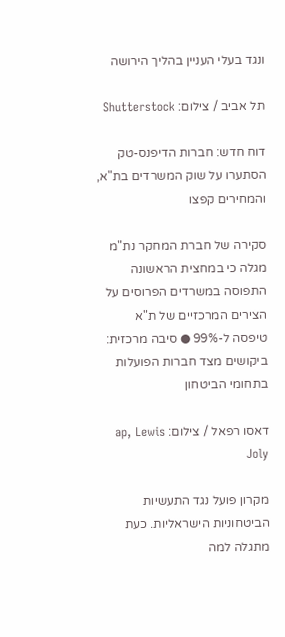ונגד בעלי העניין בהליך הירושה

תל אביב / צילום: Shutterstock

דוח חדש: חברות הדיפנס-טק הסתערו על שוק המשרדים בת"א, והמחירים קפצו

סקירה של חברת המחקר נת"מ מגלה כי במחצית הראשונה התפוסה במשרדים הפרוסים על הצירים המרכזיים של ת"א טיפסה ל-99% ● סיבה מרכזית: ביקושים מצד חברות הפועלות בתחומי הביטחון

דאסו רפאל / צילום: ap, Lewis Joly

מקרון פועל נגד התעשיות הביטחוניות הישראליות. כעת מתגלה למה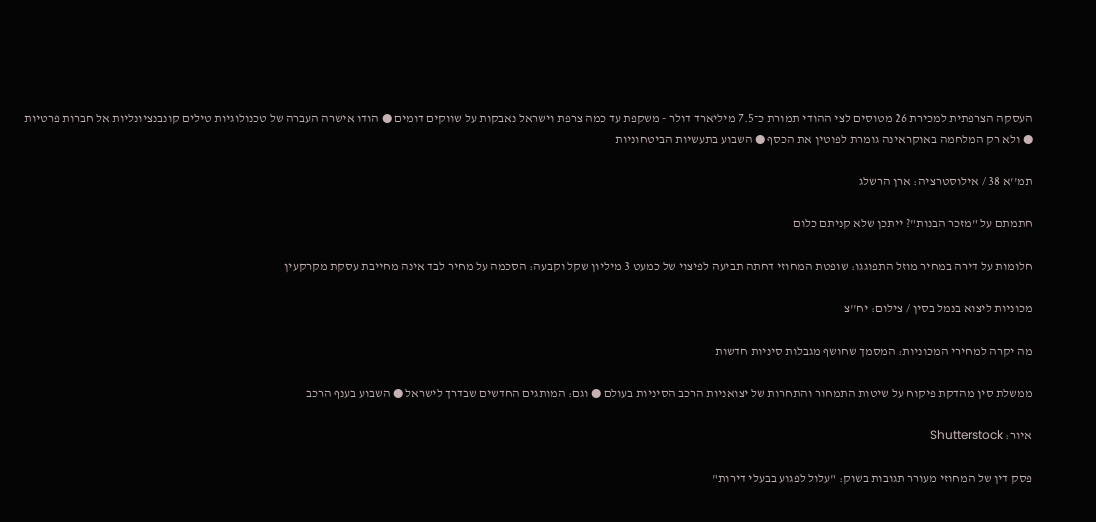העסקה הצרפתית למכירת 26 מטוסים לצי ההודי תמורת כ־7.5 מיליארד דולר - משקפת עד כמה צרפת וישראל נאבקות על שווקים דומים ● הודו אישרה העברה של טכנולוגיות טילים קונבנציונליות אל חברות פרטיות ● ולא רק המלחמה באוקראינה גומרת לפוטין את הכסף ● השבוע בתעשיות הביטחוניות

תמ''א 38 / אילוסטרציה: ארן הרשלג

חתמתם על "מזכר הבנות"? ייתכן שלא קניתם כלום

חלומות על דירה במחיר מוזל התפוגגו: שופטת המחוזי דחתה תביעה לפיצוי של כמעט 3 מיליון שקל וקבעה: הסכמה על מחיר לבד אינה מחייבת עסקת מקרקעין

מכוניות ליצוא בנמל בסין / צילום: יח''צ

מה יקרה למחירי המכוניות: המסמך שחושף מגבלות סיניות חדשות

ממשלת סין מהדקת פיקוח על שיטות התמחור והתחרות של יצואניות הרכב הסיניות בעולם ● וגם: המותגים החדשים שבדרך לישראל ● השבוע בענף הרכב

איור: Shutterstock

פסק דין של המחוזי מעורר תגובות בשוק: "עלול לפגוע בבעלי דירות"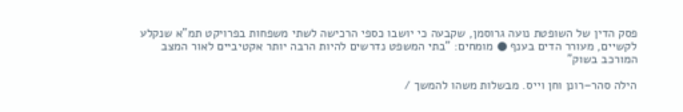פסק הדין של השופטת נועה גרוסמן, שקבעה כי יושבו כספי הרכישה לשתי משפחות בפרויקט תמ"א שנקלע לקשיים, מעורר הדים בענף ● מומחים: "בתי המשפט נדרשים להיות הרבה יותר אקטיביים לאור המצב המורכב בשוק"

הילה סהר–רונן וחן וייס. מבשלות משהו להמשך /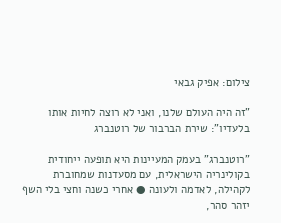צילום: אפיק גבאי

"זה היה העולם שלנו, ואני לא רוצה לחיות אותו בלעדיו": שירת הברבור של רוטנברג

"רוטנברג" בעמק המעיינות היא תופעה ייחודית בקולינריה הישראלית, עם מסעדנות שמחוברת לקהילה, לאדמה ולעונה ● אחרי כשנה וחצי בלי השף יזהר סהר,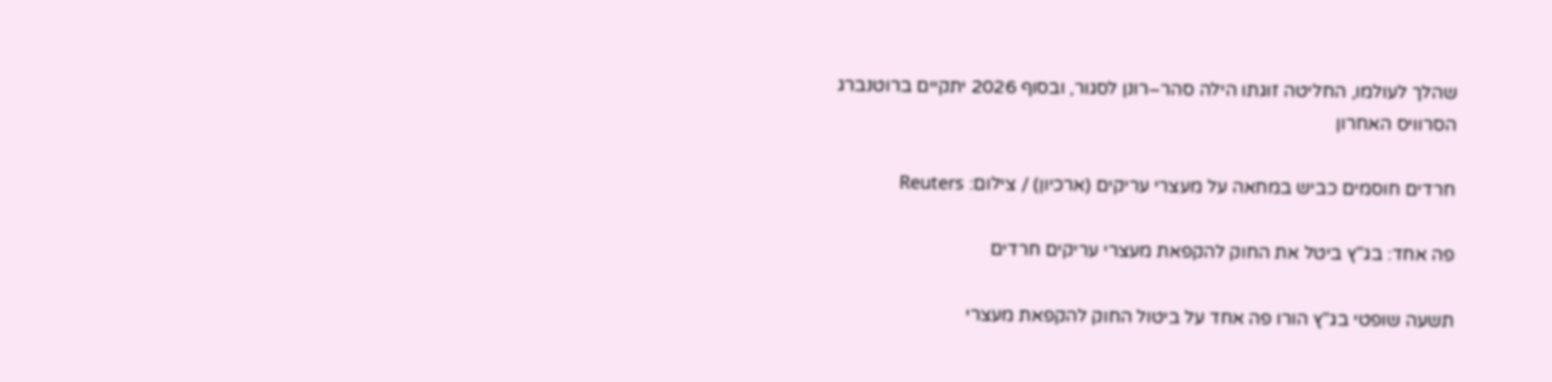שהלך לעולמו, החליטה זוגתו הילה סהר–רונן לסגור, ובסוף 2026 יתקיים ברוטנברג הסרוויס האחרון

חרדים חוסמים כביש במחאה על מעצרי עריקים (ארכיון) / צילום: Reuters

פה אחד: בג"ץ ביטל את החוק להקפאת מעצרי עריקים חרדים

תשעה שופטי בג"ץ הורו פה אחד על ביטול החוק להקפאת מעצרי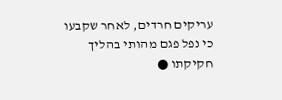עריקים חרדים, לאחר שקבעו כי נפל פגם מהותי בהליך חקיקתו ●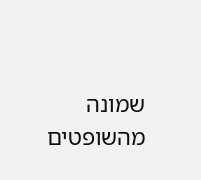שמונה מהשופטים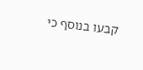קבעו בנוסף כי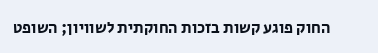החוק פוגע קשות בזכות החוקתית לשוויון; השופט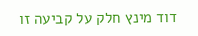דוד מינץ חלק על קביעה זו